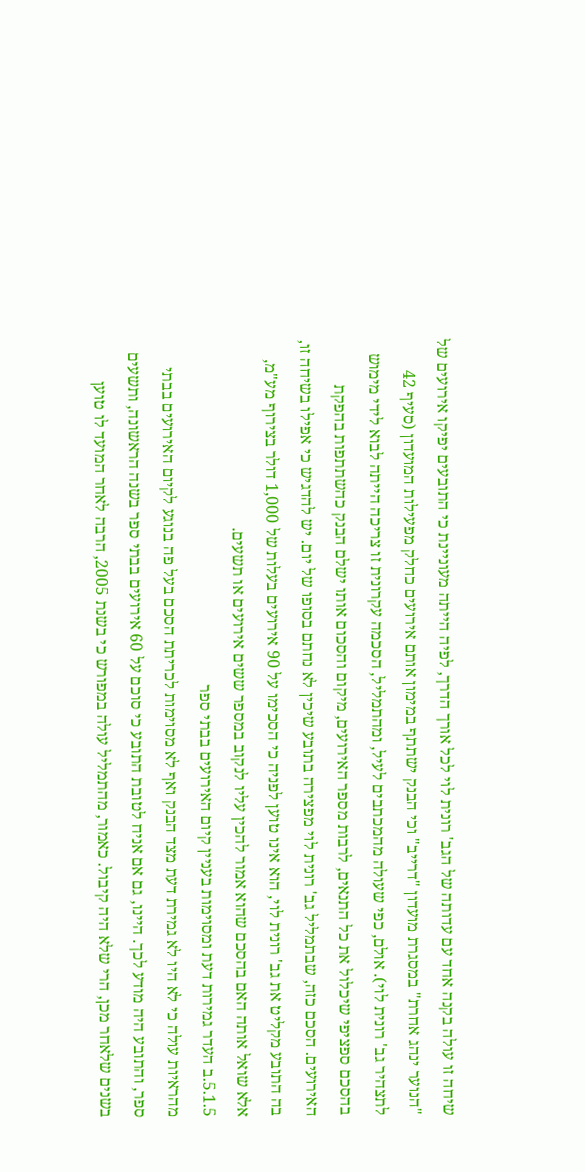שיחה זו עולה בקנה אחד עם עדותה של הגב' רונית לוי לכל אורך הדרך, לפיה הייתה מעוניינת כי התובעים יפיקו אירועים של "הנוער ינהג אחרת" במסגרת מועדון "דרייב" וכי הבנק ישתתף במימון אותם אירועים כחלק מפעילות המועדון (סעיף 42 לתצהיר גב' רונית לוי). אולם, כפי שעולה מהמכתבים לעיל, ומהתמליל, הסכמה עקרונית זו צריכה הייתה לבוא לידי מימוש בהסכם ספציפי שיכלול את כל התנאים, לרבות מספר האירועים, מיקום והסכום אותו ישלם הבנק כהשתתפות בהפקת האירועים. הסכם כזה, שבתמליל גב' רונית לוי מפצירה בתובע שיכין לא נחתם בסופו של יום. יש להדגיש כי אפילו בשיחה זו, בה התובע מקליט את גב' רונית לוי, הוא אינו טוען לפניה כי הסכימו על 90 אירועים בעלות של 1,000 דולר בצירוף מע"מ, אלא שואל אותה האם בהסכם שהוא אמור להכין עליו לנקוב במספר ששים אירועים או תשעים.
5.1.5.ב העדר גמירות דעת ומסוימות בעניין קיום האירועים בבתי ספר
מהראיות עולה כי לא היו לא גמירת דעת מצד הבנק ואף לא מסוימות לכריתת הסכם בעל פה בנוגע לקיום האירועים בבתי ספר, והתובע היה מודע לכך. היינו, גם אם אניח לטובת התובע כי סוכם על 60 אירועים בבתי ספר בשנה הראשונה, ותשעים בשנים שלאחר מכן, הרי שלא היה קיבול. כאמור, מהתמליל עולה במפורש כי בשנת 2005, הרבה לאחר המועד לו טוען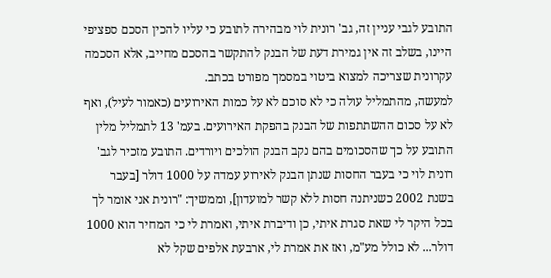התובע לגבי עניין זה, גב' רונית לוי מבהירה לתובע כי עליו להכין הסכם ספציפי היינו, בשלב זה אין גמירת דעת של הבנק להתקשר בהסכם מחייב, אלא הסכמה עקרונית שצריכה למצוא ביטוי במסמך מפורט בכתב.
למעשה, מהתמליל עולה כי לא סוכם לא על כמות האירועים (כאמור לעיל), ואף לא על סכום ההשתתפות של הבנק בהפקת האירועים. בעמ' 13 לתמליל מלין התובע על כך שהסכומים בהם נקב הבנק הולכים ויורדים. התובע מזכיר לגב' רונית לוי כי בעבר החסות שנתן הבנק לאירוע עמדה על 1000 דולר [בעבר בשנת 2002 כשניתנה חסות ללא קשר למועדון], וממשיך: "רונית אני אומר לך בכל היקר לי שאת סגרת איתי, כן ודיברת איתי, ואמרת לי כי המחיר הוא 1000 דולר... לא כולל מע"מ, ואז את אמרת לי, ארבעת אלפים שקל לא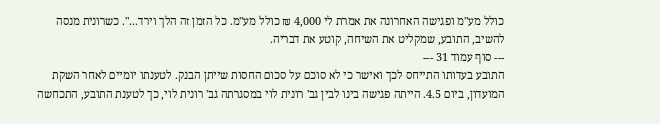כולל מע"מ ופגישה האחרונה את אמרת לי 4,000 ₪ כולל מע"מ. כל הזמן זה הלך וירד...". כשרונית מנסה להשיב, התובע, שמקליט את השיחה, קוטע את דבריה.
--- סוף עמוד 31 ---
התובע בעדותו התייחס לכך ואישר כי לא סוכם על סכום החסות שייתן הבנק. לטענתו יומיים לאחר השקת המועדון, ביום 4.5. הייתה פגישה בינו לבין גב' רונית לוי במסגרתה גב' רונית לוי, כך לטענת התובע, התכחשה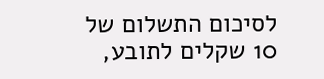לסיכום התשלום של 10 שקלים לתובע,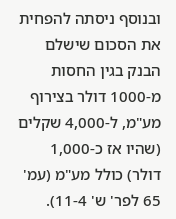ובנוסף ניסתה להפחית את הסכום שישלם הבנק בגין החסות מ-1000 דולר בצירוף מע"מ, ל-4,000 שקלים (שהיו אז כ-1,000 דולר) כולל מע"מ (עמ' 65 לפר' ש' 11-4).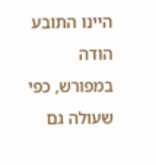היינו התובע הודה במפורש, כפי שעולה גם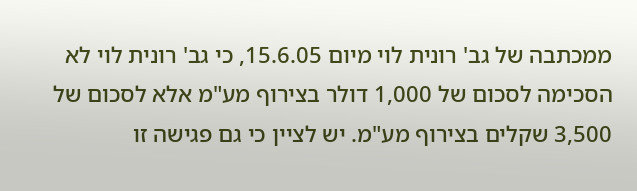ממכתבה של גב' רונית לוי מיום 15.6.05, כי גב' רונית לוי לא הסכימה לסכום של 1,000 דולר בצירוף מע"מ אלא לסכום של 3,500 שקלים בצירוף מע"מ. יש לציין כי גם פגישה זו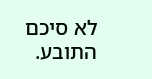לא סיכם התובע.